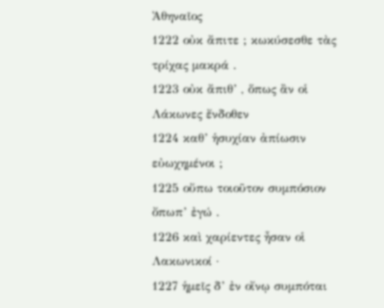Ἀθηναῖος
1222 οὐκ ἄπιτε ; κωκύσεσθε τὰς τρίχας μακρά .
1223 οὐκ ἄπιθ’ , ὅπως ἂν οἱ Λάκωνες ἔνδοθεν
1224 καθ’ ἡσυχίαν ἀπίωσιν εὐωχημένοι ;
1225 οὔπω τοιοῦτον συμπόσιον ὄπωπ’ ἐγώ .
1226 καὶ χαρίεντες ἦσαν οἱ Λακωνικοί ·
1227 ἡμεῖς δ’ ἐν οἴνῳ συμπόται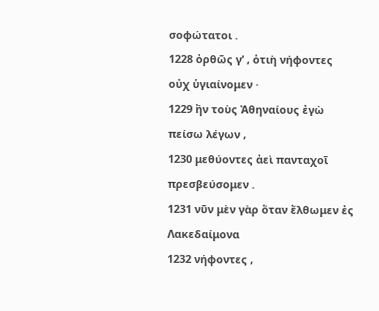σοφώτατοι .
1228 ὀρθῶς γ’ , ὁτιὴ νήφοντες οὐχ ὑγιαίνομεν ·
1229 ἢν τοὺς Ἀθηναίους ἐγὼ πείσω λέγων ,
1230 μεθύοντες ἀεὶ πανταχοῖ πρεσβεύσομεν .
1231 νῦν μὲν γὰρ ὅταν ἔλθωμεν ἐς Λακεδαίμονα
1232 νήφοντες ,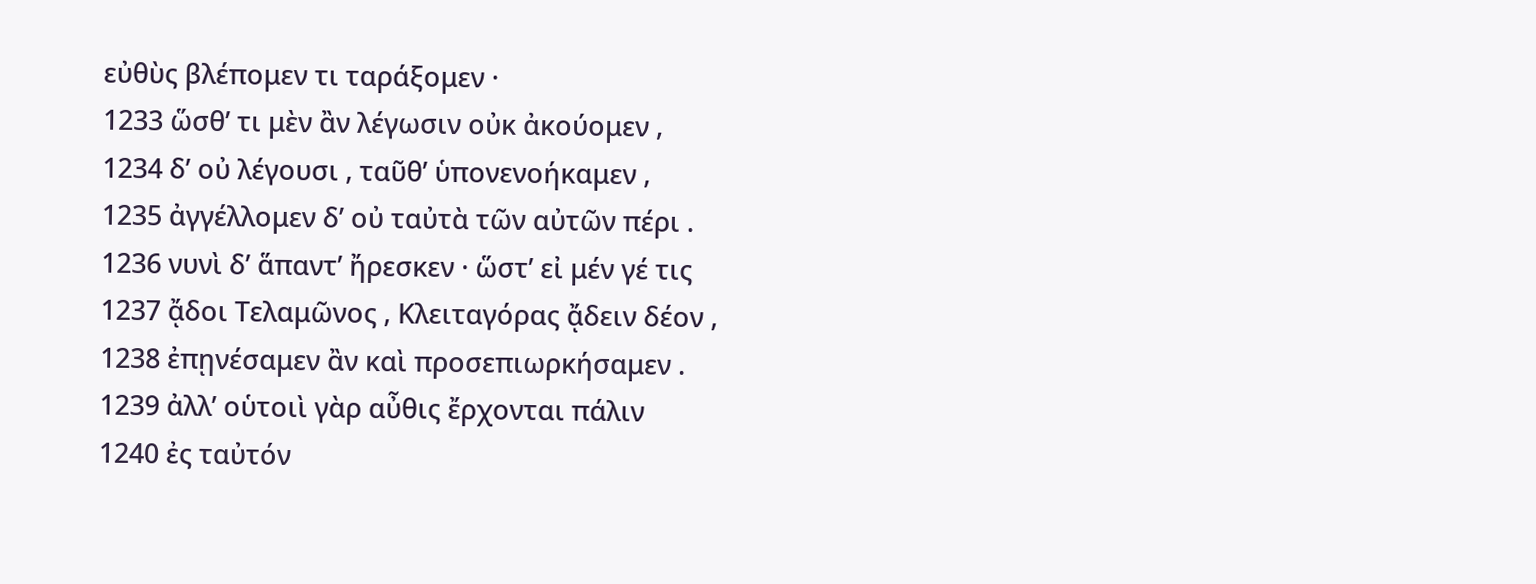εὐθὺς βλέπομεν τι ταράξομεν ·
1233 ὥσθ’ τι μὲν ἂν λέγωσιν οὐκ ἀκούομεν ,
1234 δ’ οὐ λέγουσι , ταῦθ’ ὑπονενοήκαμεν ,
1235 ἀγγέλλομεν δ’ οὐ ταὐτὰ τῶν αὐτῶν πέρι .
1236 νυνὶ δ’ ἅπαντ’ ἤρεσκεν · ὥστ’ εἰ μέν γέ τις
1237 ᾄδοι Τελαμῶνος , Κλειταγόρας ᾄδειν δέον ,
1238 ἐπῃνέσαμεν ἂν καὶ προσεπιωρκήσαμεν .
1239 ἀλλ’ οὑτοιὶ γὰρ αὖθις ἔρχονται πάλιν
1240 ἐς ταὐτόν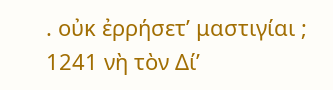. οὐκ ἐρρήσετ’ μαστιγίαι ;
1241 νὴ τὸν Δί’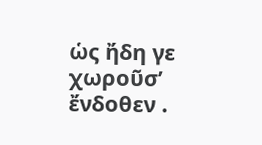ὡς ἤδη γε χωροῦσ’ ἔνδοθεν .